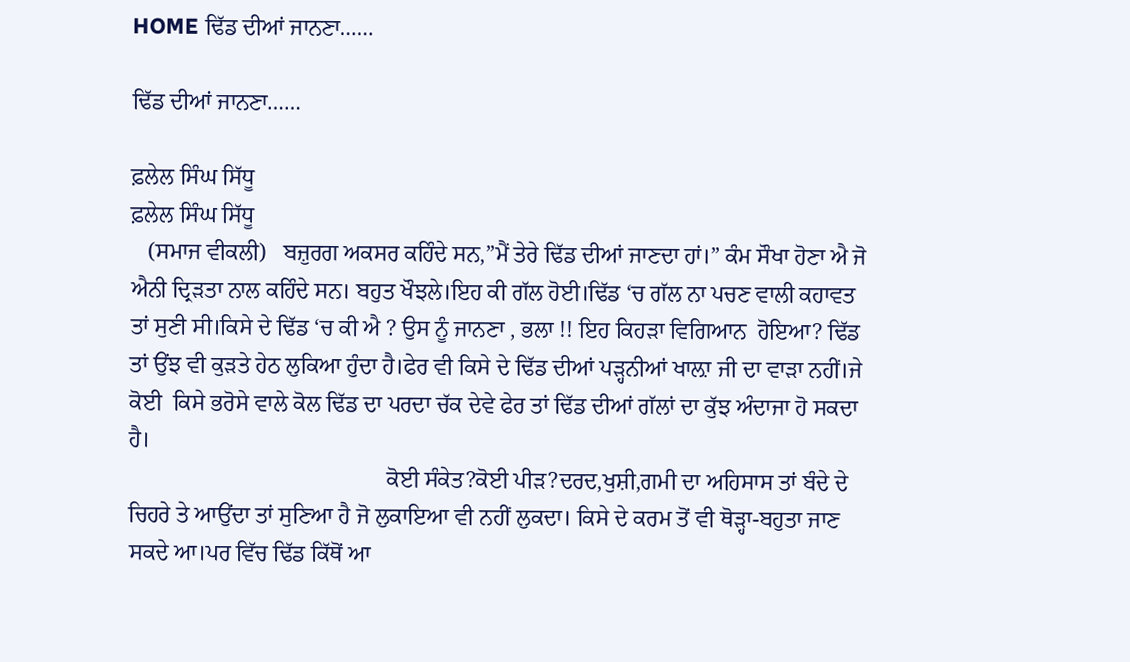HOME ਢਿੱਡ ਦੀਆਂ ਜਾਨਣਾ……

ਢਿੱਡ ਦੀਆਂ ਜਾਨਣਾ……

ਫ਼ਲੇਲ ਸਿੰਘ ਸਿੱਧੂ
ਫ਼ਲੇਲ ਸਿੰਘ ਸਿੱਧੂ
   (ਸਮਾਜ ਵੀਕਲੀ)   ਬਜ਼ੁਰਗ ਅਕਸਰ ਕਹਿੰਦੇ ਸਨ,”ਮੈਂ ਤੇਰੇ ਢਿੱਡ ਦੀਆਂ ਜਾਣਦਾ ਹਾਂ।” ਕੰਮ ਸੌਖਾ ਹੋਣਾ ਐ ਜੋ ਐਨੀ ਦ੍ਰਿੜਤਾ ਨਾਲ ਕਹਿੰਦੇ ਸਨ। ਬਹੁਤ ਖੌਝਲੇ।ਇਹ ਕੀ ਗੱਲ ਹੋਈ।ਢਿੱਡ ‘ਚ ਗੱਲ ਨਾ ਪਚਣ ਵਾਲੀ ਕਹਾਵਤ ਤਾਂ ਸੁਣੀ ਸੀ।ਕਿਸੇ ਦੇ ਢਿੱਡ ‘ਚ ਕੀ ਐ ? ਉਸ ਨੂੰ ਜਾਨਣਾ , ਭਲਾ !! ਇਹ ਕਿਹੜਾ ਵਿਗਿਆਨ  ਹੋਇਆ? ਢਿੱਡ  ਤਾਂ ਉਂਝ ਵੀ ਕੁੜਤੇ ਹੇਠ ਲੁਕਿਆ ਹੁੰਦਾ ਹੈ।ਫੇਰ ਵੀ ਕਿਸੇ ਦੇ ਢਿੱਡ ਦੀਆਂ ਪੜ੍ਹਨੀਆਂ ਖਾਲ਼ਾ ਜੀ ਦਾ ਵਾੜਾ ਨਹੀਂ।ਜੇ ਕੋਈ  ਕਿਸੇ ਭਰੋਸੇ ਵਾਲੇ ਕੋਲ ਢਿੱਡ ਦਾ ਪਰਦਾ ਚੱਕ ਦੇਵੇ ਫੇਰ ਤਾਂ ਢਿੱਡ ਦੀਆਂ ਗੱਲਾਂ ਦਾ ਕੁੱਝ ਅੰਦਾਜਾ ਹੋ ਸਕਦਾ ਹੈ।
                                             ਕੋਈ ਸੰਕੇਤ?ਕੋਈ ਪੀੜ?ਦਰਦ,ਖੁਸ਼ੀ,ਗਮੀ ਦਾ ਅਹਿਸਾਸ ਤਾਂ ਬੰਦੇ ਦੇ ਚਿਹਰੇ ਤੇ ਆਉਂਦਾ ਤਾਂ ਸੁਣਿਆ ਹੈ ਜੋ ਲੁਕਾਇਆ ਵੀ ਨਹੀਂ ਲੁਕਦਾ। ਕਿਸੇ ਦੇ ਕਰਮ ਤੋਂ ਵੀ ਥੋੜ੍ਹਾ-ਬਹੁਤਾ ਜਾਣ ਸਕਦੇ ਆ।ਪਰ ਵਿੱਚ ਢਿੱਡ ਕਿੱਥੋਂ ਆ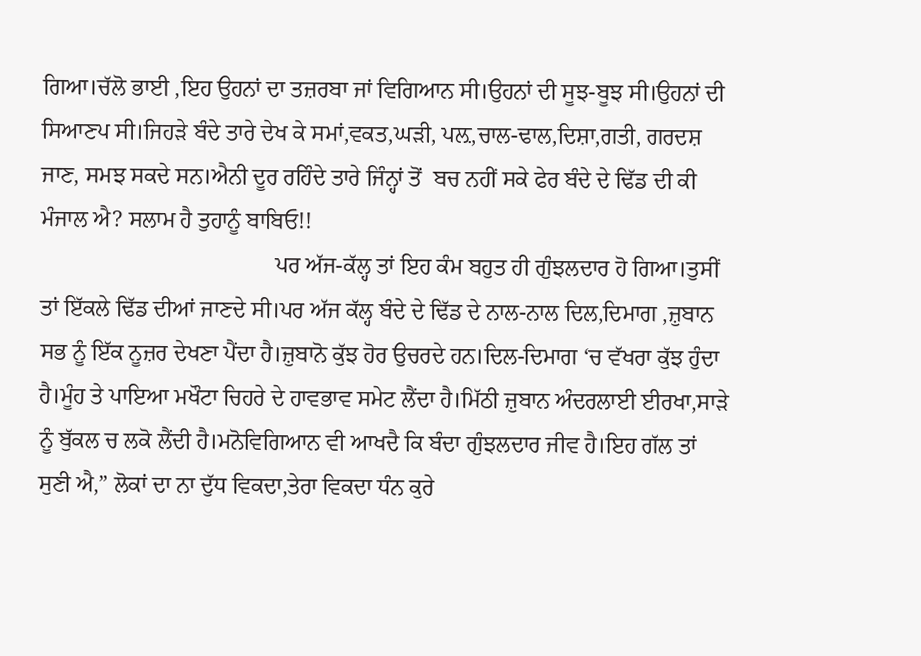ਗਿਆ।ਚੱਲੋ ਭਾਈ ,ਇਹ ਉਹਨਾਂ ਦਾ ਤਜ਼ਰਬਾ ਜਾਂ ਵਿਗਿਆਨ ਸੀ।ਉਹਨਾਂ ਦੀ ਸੂਝ-ਬੂਝ ਸੀ।ਉਹਨਾਂ ਦੀ ਸਿਆਣਪ ਸੀ।ਜਿਹੜੇ ਬੰਦੇ ਤਾਰੇ ਦੇਖ ਕੇ ਸਮਾਂ,ਵਕਤ,ਘੜੀ, ਪਲ਼,ਚਾਲ-ਢਾਲ,ਦਿਸ਼ਾ,ਗਤੀ, ਗਰਦਸ਼ ਜਾਣ, ਸਮਝ ਸਕਦੇ ਸਨ।ਐਨੀ ਦੂਰ ਰਹਿੰਦੇ ਤਾਰੇ ਜਿੰਨ੍ਹਾਂ ਤੋਂ  ਬਚ ਨਹੀਂ ਸਕੇ ਫੇਰ ਬੰਦੇ ਦੇ ਢਿੱਡ ਦੀ ਕੀ ਮੰਜਾਲ ਐ? ਸਲਾਮ ਹੈ ਤੁਹਾਨੂੰ ਬਾਬਿਓ!!
                                         ਪਰ ਅੱਜ-ਕੱਲ੍ਹ ਤਾਂ ਇਹ ਕੰਮ ਬਹੁਤ ਹੀ ਗੁੰਝਲਦਾਰ ਹੋ ਗਿਆ।ਤੁਸੀਂ ਤਾਂ ਇੱਕਲੇ ਢਿੱਡ ਦੀਆਂ ਜਾਣਦੇ ਸੀ।ਪਰ ਅੱਜ ਕੱਲ੍ਹ ਬੰਦੇ ਦੇ ਢਿੱਡ ਦੇ ਨਾਲ-ਨਾਲ ਦਿਲ,ਦਿਮਾਗ ,ਜ਼ੁਬਾਨ  ਸਭ ਨੂੰ ਇੱਕ ਨੂਜ਼ਰ ਦੇਖਣਾ ਪੈਂਦਾ ਹੈ।ਜ਼ੁਬਾਨੋ ਕੁੱਝ ਹੋਰ ਉਚਰਦੇ ਹਨ।ਦਿਲ-ਦਿਮਾਗ ‘ਚ ਵੱਖਰਾ ਕੁੱਝ ਹੁੰਦਾ ਹੈ।ਮੂੰਹ ਤੇ ਪਾਇਆ ਮਖੌਟਾ ਚਿਹਰੇ ਦੇ ਹਾਵਭਾਵ ਸਮੇਟ ਲੈਂਦਾ ਹੈ।ਮਿੱਠੀ ਜ਼ੁਬਾਨ ਅੰਦਰਲਾਈ ਈਰਖਾ,ਸਾੜੇ ਨੂੰ ਬੁੱਕਲ ਚ ਲਕੋ ਲੈਂਦੀ ਹੈ।ਮਨੋਵਿਗਿਆਨ ਵੀ ਆਖਦੈ ਕਿ ਬੰਦਾ ਗੁੰਝਲਦਾਰ ਜੀਵ ਹੈ।ਇਹ ਗੱਲ ਤਾਂ ਸੁਣੀ ਐ,” ਲੋਕਾਂ ਦਾ ਨਾ ਦੁੱਧ ਵਿਕਦਾ,ਤੇਰਾ ਵਿਕਦਾ ਧੰਨ ਕੁਰੇ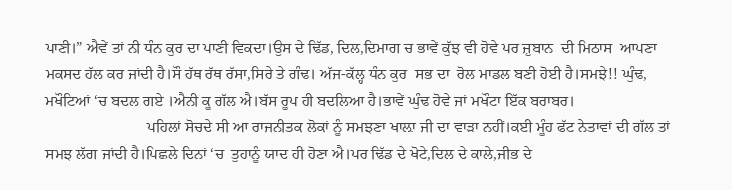ਪਾਣੀ।” ਐਵੇਂ ਤਾਂ ਨੀ ਧੰਨ ਕੁਰ ਦਾ ਪਾਣੀ ਵਿਕਦਾ।ਉਸ ਦੇ ਢਿੱਡ, ਦਿਲ,ਦਿਮਾਗ ਚ ਭਾਵੇਂ ਕੁੱਝ ਵੀ ਹੋਵੇ ਪਰ ਜ਼ੁਬਾਨ  ਦੀ ਮਿਠਾਸ  ਆਪਣਾ ਮਕਸਦ ਹੱਲ ਕਰ ਜਾਂਦੀ ਹੈ।ਸੌ ਹੱਥ ਰੱਥ ਰੱਸਾ,ਸਿਰੇ ਤੇ ਗੰਢ। ਅੱਜ-ਕੱਲ੍ਹ ਧੰਨ ਕੁਰ  ਸਭ ਦਾ  ਰੋਲ ਮਾਡਲ ਬਣੀ ਹੋਈ ਹੈ।ਸਮਝੇ!! ਘੁੰਢ, ਮਖੌਟਿਆਂ ‘ਚ ਬਦਲ ਗਏ ।ਐਨੀ ਕੂ ਗੱਲ ਐ।ਬੱਸ ਰੂਪ ਹੀ ਬਦਲਿਆ ਹੈ।ਭਾਵੇਂ ਘੁੰਢ ਹੋਵੇ ਜਾਂ ਮਖੌਟਾ ਇੱਕ ਬਰਾਬਰ।
                          ਪਹਿਲਾਂ ਸੋਚਦੇ ਸੀ ਆ ਰਾਜਨੀਤਕ ਲੋਕਾਂ ਨੂੰ ਸਮਝਣਾ ਖਾਲ਼ਾ ਜੀ ਦਾ ਵਾੜਾ ਨਹੀਂ।ਕਈ ਮੂੰਹ ਫੱਟ ਨੇਤਾਵਾਂ ਦੀ ਗੱਲ ਤਾਂ ਸਮਝ ਲੱਗ ਜਾਂਦੀ ਹੈ।ਪਿਛਲੇ ਦਿਨਾਂ ‘ਚ  ਤੁਹਾਨੂੰ ਯਾਦ ਹੀ ਹੋਣਾ ਐ।ਪਰ ਢਿੱਡ ਦੇ ਖੋਟੇ,ਦਿਲ ਦੇ ਕਾਲੇ,ਜੀਭ ਦੇ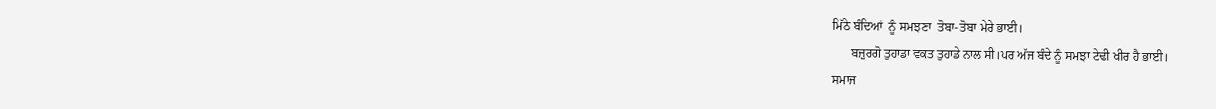ਮਿੱਠੇ ਬੰਦਿਆਂ  ਨੂੰ ਸਮਝਣਾ  ਤੋਬਾ-ਤੋਬਾ ਮੇਰੇ ਭਾਈ।
      ਬਜ਼ੁਰਗੋ ਤੁਹਾਡਾ ਵਕਤ ਤੁਹਾਡੇ ਨਾਲ ਸੀ।ਪਰ ਅੱਜ ਬੰਦੇ ਨੂੰ ਸਮਝਾ ਟੇਢੀ ਖੀਰ ਹੈ ਭਾਈ।
ਸਮਾਜ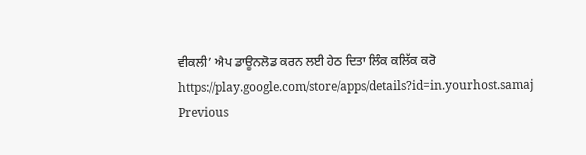ਵੀਕਲੀ’ ਐਪ ਡਾਊਨਲੋਡ ਕਰਨ ਲਈ ਹੇਠ ਦਿਤਾ ਲਿੰਕ ਕਲਿੱਕ ਕਰੋ
https://play.google.com/store/apps/details?id=in.yourhost.samaj
Previous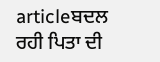articleਬਦਲ ਰਹੀ ਪਿਤਾ ਦੀ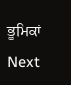ਭੂਮਿਕਾਂ
Next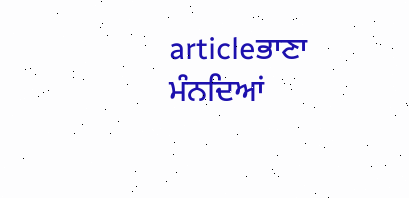articleਭਾਣਾ ਮੰਨਦਿਆਂ